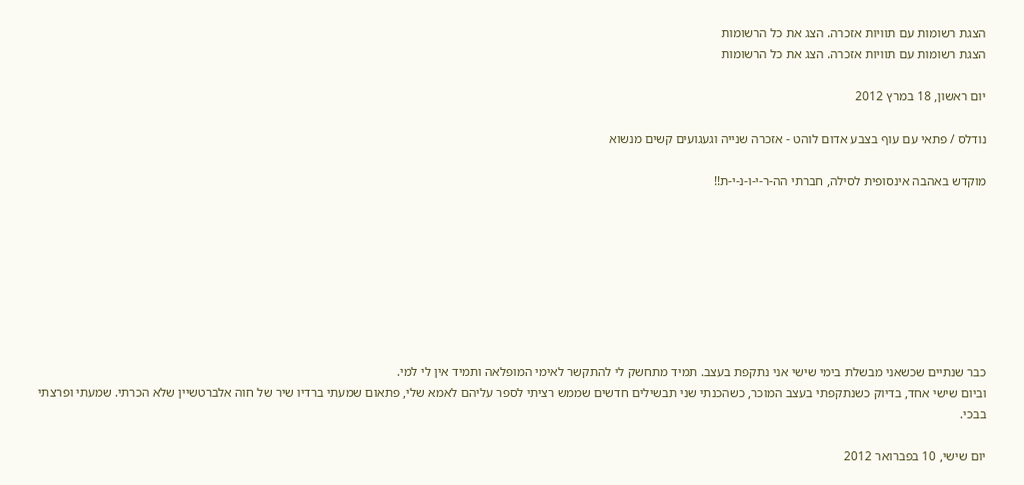הצגת רשומות עם תוויות אזכרה. הצג את כל הרשומות
הצגת רשומות עם תוויות אזכרה. הצג את כל הרשומות

יום ראשון, 18 במרץ 2012

נודלס / פתאי עם עוף בצבע אדום לוהט - אזכרה שנייה וגעגועים קשים מנשוא

מוקדש באהבה אינסופית לסילה, חברתי הה-ר-י-ו-נ-י-ת!!








כבר שנתיים שכשאני מבשלת בימי שישי אני נתקפת בעצב. תמיד מתחשק לי להתקשר לאימי המופלאה ותמיד אין לי למי.
וביום שישי אחד, בדיוק כשנתקפתי בעצב המוכר, כשהכנתי שני תבשילים חדשים שממש רציתי לספר עליהם לאמא שלי, פתאום שמעתי ברדיו שיר של חוה אלברטשיין שלא הכרתי. שמעתי ופרצתי בבכי.

יום שישי, 10 בפברואר 2012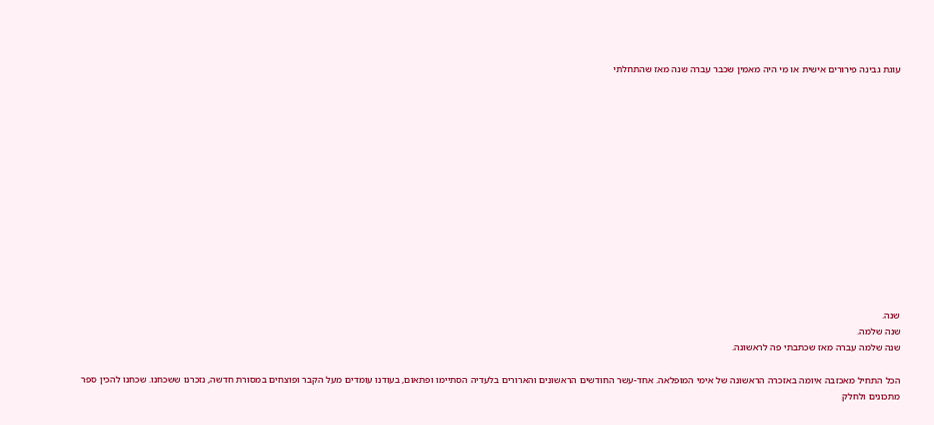עוגת גבינה פירורים אישית או מי היה מאמין שכבר עברה שנה מאז שהתחלתי














שנה.
שנה שלמה.
שנה שלמה עברה מאז שכתבתי פה לראשונה.

הכל התחיל מאכזבה איומה באזכרה הראשונה של אימי המופלאה. אחד-עשר החודשים הראשונים והארורים בלעדיה הסתיימו ופתאום, בעודנו עומדים מעל הקבר ופוצחים במסורת חדשה, נזכרנו ששכחנו. שכחנו להכין ספר מתכונים ולחלק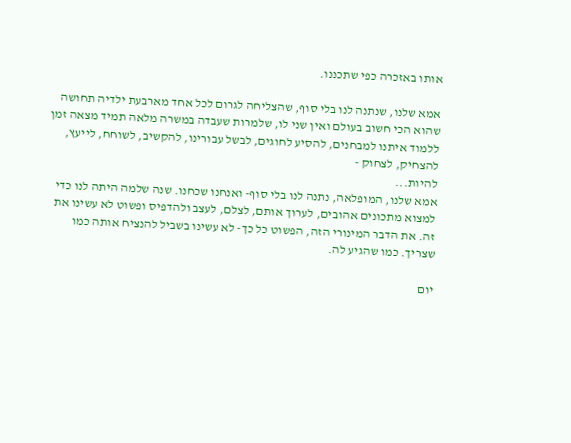אותו באזכרה כפי שתכננו.

אמא שלנו, שנתנה לנו בלי סוף, שהצליחה לגרום לכל אחד מארבעת ילדיה תחושה שהוא הכי חשוב בעולם ואין שני לו, שלמרות שעבדה במשרה מלאה תמיד מצאה זמן ללמוד איתנו למבחנים, להסיע לחוגים, לבשל עבורינו, להקשיב, לשוחח, לייעץ, להצחיק, לצחוק -
להיות...
אמא שלנו, המופלאה, נתנה לנו בלי סוף- ואנחנו שכחנו. שנה שלמה היתה לנו כדי למצוא מתכונים אהובים, לערוך אותם, לצלם, לעצב ולהדפיס ופשוט לא עשינו את זה. את הדבר המינורי הזה, הפשוט כל כך- לא עשינו בשביל להנציח אותה כמו שצריך. כמו שהגיע לה.

יום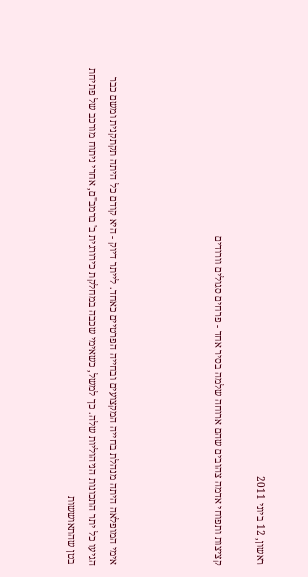ראשון, 12 ביוני 2011

קציצות ותפוחי אדמה צהובים שהם ארוחה שלמה בסיר אחד - פרחים סגולים וורודים




אימי המופלאה היתה מנהלת בחייה המקצועים ובחייה הפרטיים כאחד. לייתר דיוק - היא קודם כל היתה תקתקנית ומשם כבר הגיעו כל יתר התכונות הניהוליות שלה. כך למשל, כשאימי שכבה במחלקת כירורגית ב' ברמב"ם, אחרי ניתוח מורכב של פתיחת בטן שהתאוששות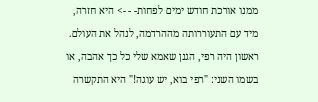ממנו אורכת חודש ימים לפחות- - -> היא חזרה, מיד עם התעוררותה מההרדמה, לנהל את העולם.
ראשון היה רפי, הגנן שאמא שלי כל כך אהבה, או בשמו השני: "רפי בוא, יש עוגה!" היא התקשרה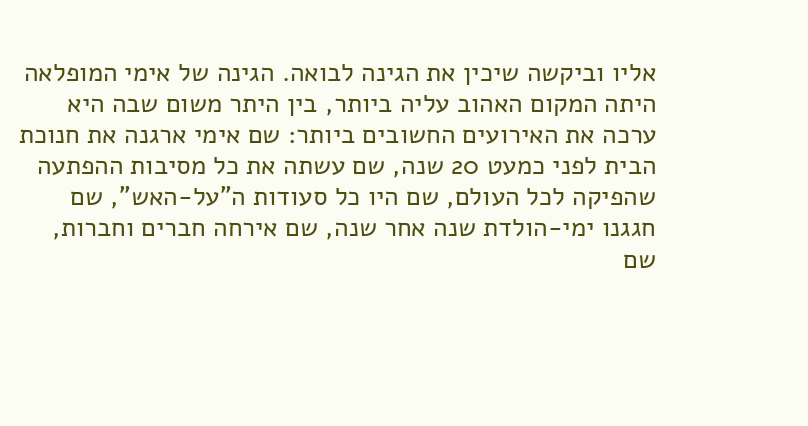אליו וביקשה שיכין את הגינה לבואה. הגינה של אימי המופלאה היתה המקום האהוב עליה ביותר, בין היתר משום שבה היא ערכה את האירועים החשובים ביותר: שם אימי ארגנה את חנוכת הבית לפני כמעט 20 שנה, שם עשתה את כל מסיבות ההפתעה שהפיקה לכל העולם, שם היו כל סעודות ה"על-האש", שם חגגנו ימי-הולדת שנה אחר שנה, שם אירחה חברים וחברות, שם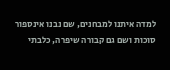למדה איתנו למבחנים, שם נבנו אינספור סוכות ושם גם קבורה שיפרה, כלבתי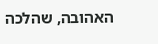האהובה, שהלכה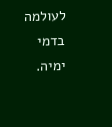לעולמה בדמי ימיה.